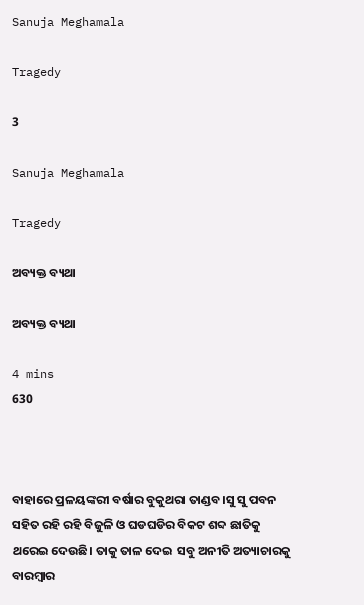Sanuja Meghamala

Tragedy

3

Sanuja Meghamala

Tragedy

ଅବ୍ୟକ୍ତ ବ୍ୟଥା

ଅବ୍ୟକ୍ତ ବ୍ୟଥା

4 mins
630



ବାହାରେ ପ୍ରଳୟଙ୍କରୀ ବର୍ଷାର ବୁକୁଥରା ତାଣ୍ଡବ।ସୁ ସୁ ପବନ ସହିତ ରହି ରହି ବିଜୁଳି ଓ ଘଡଘଡିର ବିକଟ ଶବ୍ଦ ଛାତିକୁ ଥରେଇ ଦେଉଛି। ତାକୁ ତାଳ ଦେଇ  ସବୁ ଅନୀତି ଅତ୍ୟାଚାରକୁ ବାରମ୍ବାର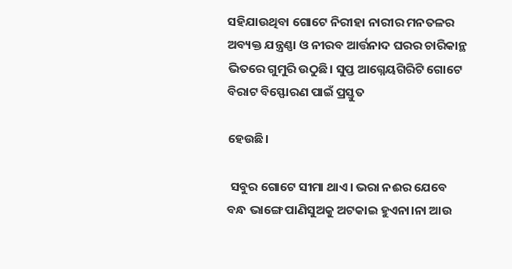ସହିଯାଉଥିବା ଗୋଟେ ନିରୀହା ନାରୀର ମନତଳର ଅବ୍ୟକ୍ତ ଯନ୍ତ୍ରଣ୍ଣା ଓ ନୀରବ ଆର୍ତ୍ତନାଦ ଘରର ଚାରିକାନ୍ଥ ଭିତରେ ଗୁମୁରି ଉଠୁଛି। ସୁପ୍ତ ଆଗ୍ନେୟଗିରିଟି ଗୋଟେ ବିରାଟ ବିସ୍ଫୋରଣ ପାଇଁ ପ୍ରସ୍ତୁତ

ହେଉଛି।

 ସବୁର ଗୋଟେ ସୀମା ଥାଏ। ଭରା ନଈର ଯେବେ ବନ୍ଧ ଭାଙ୍ଗେ ପାଣିସୁଅକୁ ଅଟକାଇ ହୁଏନା।ନା ଆଉ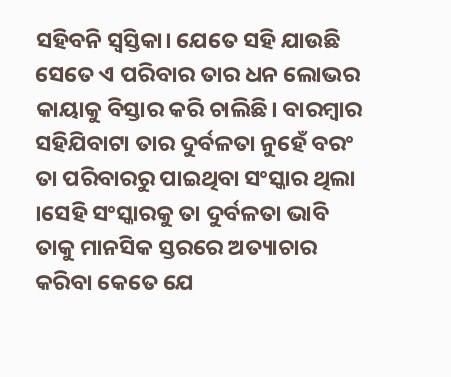ସହିବନି ସ୍ବସ୍ତିକା। ଯେତେ ସହି ଯାଉଛି ସେତେ ଏ ପରିବାର ତାର ଧନ ଲୋଭର କାୟାକୁ ବିସ୍ତାର କରି ଚାଲିଛି। ବାରମ୍ବାର ସହିଯିବାଟା ତାର ଦୁର୍ବଳତା ନୁହେଁ ବରଂ ତା ପରିବାରରୁ ପାଇଥିବା ସଂସ୍କାର ଥିଲା ।ସେହି ସଂସ୍କାରକୁ ତା ଦୁର୍ବଳତା ଭାବି ତାକୁ ମାନସିକ ସ୍ତରରେ ଅତ୍ୟାଚାର କରିବା କେତେ ଯେ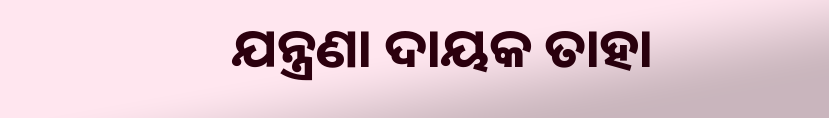ଯନ୍ତ୍ରଣା ଦାୟକ ତାହା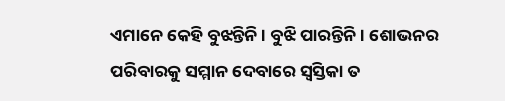ଏମାନେ କେହି ବୁଝନ୍ତିନି । ବୁଝି ପାରନ୍ତିନି। ଶୋଭନର ପରିବାରକୁ ସମ୍ମାନ ଦେବାରେ ସ୍ବସ୍ତିକା ତ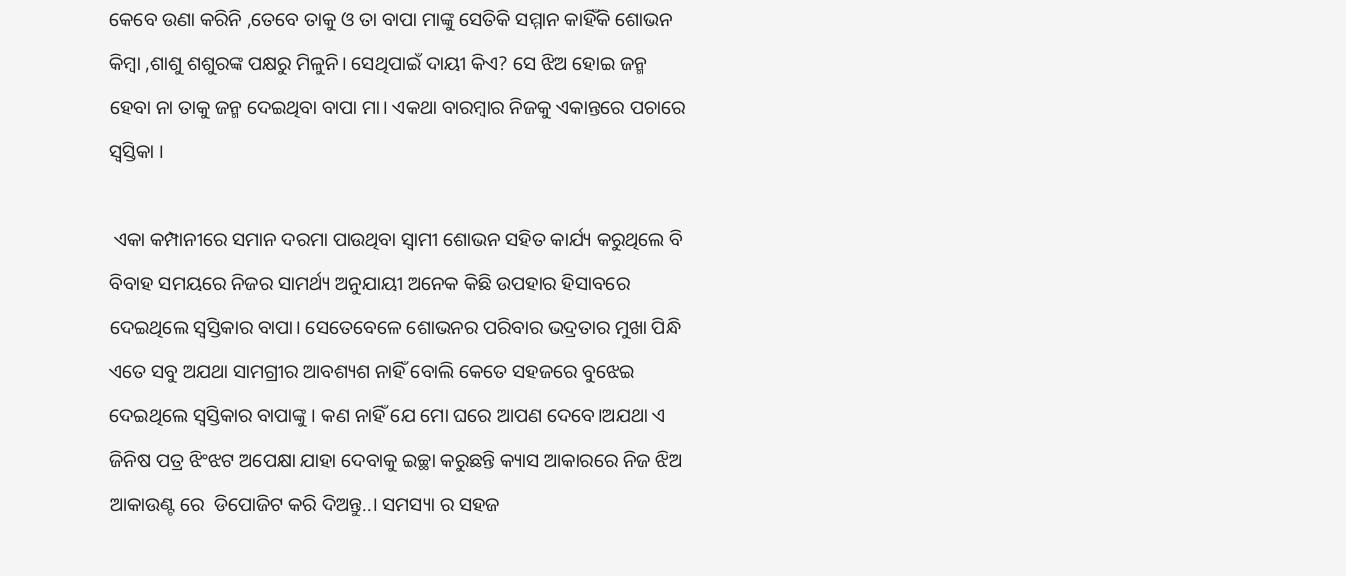କେବେ ଉଣା କରିନି ,ତେବେ ତାକୁ ଓ ତା ବାପା ମାଙ୍କୁ ସେତିକି ସମ୍ମାନ କାହିଁକି ଶୋଭନ କିମ୍ବା ,ଶାଶୁ ଶଶୁରଙ୍କ ପକ୍ଷରୁ ମିଳୁନି। ସେଥିପାଇଁ ଦାୟୀ କିଏ? ସେ ଝିଅ ହୋଇ ଜନ୍ମ ହେବା ନା ତାକୁ ଜନ୍ମ ଦେଇଥିବା ବାପା ମା। ଏକଥା ବାରମ୍ବାର ନିଜକୁ ଏକାନ୍ତରେ ପଚାରେ ସ୍ବସ୍ତିକା ।

 ଏକା କମ୍ପାନୀରେ ସମାନ ଦରମା ପାଉଥିବା ସ୍ୱାମୀ ଶୋଭନ ସହିତ କାର୍ଯ୍ୟ କରୁଥିଲେ ବି ବିବାହ ସମୟରେ ନିଜର ସାମର୍ଥ୍ୟ ଅନୁଯାୟୀ ଅନେକ କିଛି ଉପହାର ହିସାବରେ ଦେଇଥିଲେ ସ୍ବସ୍ତିକାର ବାପା। ସେତେବେଳେ ଶୋଭନର ପରିବାର ଭଦ୍ରତାର ମୁଖା ପିନ୍ଧି ଏତେ ସବୁ ଅଯଥା ସାମଗ୍ରୀର ଆବଶ୍ୟଶ ନାହିଁ ବୋଲି କେତେ ସହଜରେ ବୁଝେଇ ଦେଇଥିଲେ ସ୍ବସ୍ତିକାର ବାପାଙ୍କୁ । କଣ ନାହିଁ ଯେ ମୋ ଘରେ ଆପଣ ଦେବେ।ଅଯଥା ଏ ଜିନିଷ ପତ୍ର ଝିଂଝଟ ଅପେକ୍ଷା ଯାହା ଦେବାକୁ ଇଚ୍ଛା କରୁଛନ୍ତି କ୍ୟାସ ଆକାରରେ ନିଜ ଝିଅ ଆକାଉଣ୍ଟ ରେ  ଡିପୋଜିଟ କରି ଦିଅନ୍ତୁ..। ସମସ୍ୟା ର ସହଜ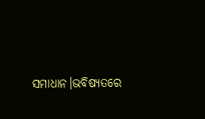ସମାଧାନ।ଭବିଷ୍ୟତରେ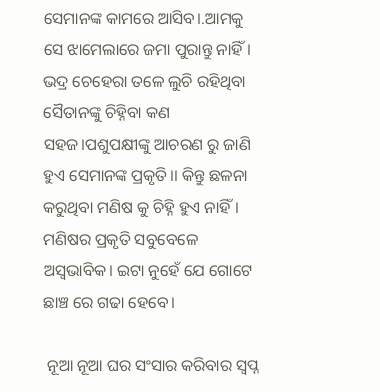ସେମାନଙ୍କ କାମରେ ଆସିବ।.ଆମକୁ ସେ ଝାମେଲାରେ ଜମା ପୁରାନ୍ତୁ ନାହିଁ। ଭଦ୍ର ଚେହେରା ତଳେ ଲୁଚି ରହିଥିବା ସୈତାନଙ୍କୁ ଚିହ୍ନିବା କଣ ସହଜ।ପଶୁପକ୍ଷୀଙ୍କୁ ଆଚରଣ ରୁ ଜାଣି ହୁଏ ସେମାନଙ୍କ ପ୍ରକୃତି।। କିନ୍ତୁ ଛଳନା କରୁଥିବା ମଣିଷ କୁ ଚିହ୍ନି ହୁଏ ନାହିଁ। ମଣିଷର ପ୍ରକୃତି ସବୁବେଳେ ଅସ୍ବଭାବିକ। ଇଟା ନୁହେଁ ଯେ ଗୋଟେ ଛାଞ୍ଚ ରେ ଗଢା ହେବେ।

 ନୂଆ ନୂଆ ଘର ସଂସାର କରିବାର ସ୍ଵପ୍ନ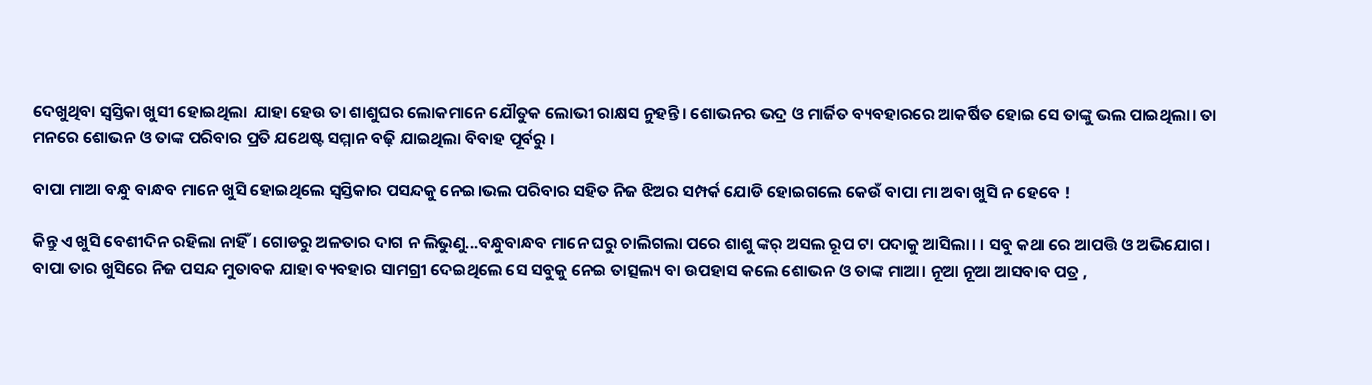ଦେଖୁଥିବା ସ୍ଵସ୍ତିକା ଖୁସୀ ହୋଇଥିଲା  ଯାହା ହେଉ ତା ଶାଶୁଘର ଲୋକମାନେ ଯୌତୁକ ଲୋଭୀ ରାକ୍ଷସ ନୁହନ୍ତି। ଶୋଭନର ଭଦ୍ର ଓ ମାର୍ଜିତ ବ୍ୟବହାରରେ ଆକର୍ଷିତ ହୋଇ ସେ ତାଙ୍କୁ ଭଲ ପାଇଥିଲା। ତା ମନରେ ଶୋଭନ ଓ ତାଙ୍କ ପରିବାର ପ୍ରତି ଯଥେଷ୍ଟ ସମ୍ମାନ ବଢ଼ି ଯାଇଥିଲା ବିବାହ ପୂର୍ବରୁ ।

ବାପା ମାଆ ବନ୍ଧୁ ବାନ୍ଧବ ମାନେ ଖୁସି ହୋଇଥିଲେ ସ୍ବସ୍ତିକାର ପସନ୍ଦକୁ ନେଇ।ଭଲ ପରିବାର ସହିତ ନିଜ ଝିଅର ସମ୍ପର୍କ ଯୋଡି ହୋଇଗଲେ କେଉଁ ବାପା ମା ଅବା ଖୁସି ନ ହେବେ !

କିନ୍ତୁ ଏ ଖୁସି ବେଶୀଦିନ ରହିଲା ନାହିଁ। ଗୋଡରୁ ଅଳତାର ଦାଗ ନ ଲିଭୁଣୁ...ବନ୍ଧୁବାନ୍ଧବ ମାନେ ଘରୁ ଚାଲିଗଲା ପରେ ଶାଶୁ ଙ୍କର୍ ଅସଲ ରୂପ ଟା ପଦାକୁ ଆସିଲା। । ସବୁ କଥା ରେ ଆପତ୍ତି ଓ ଅଭିଯୋଗ। ବାପା ତାର ଖୁସିରେ ନିଜ ପସନ୍ଦ ମୁତାବକ ଯାହା ବ୍ୟବହାର ସାମଗ୍ରୀ ଦେଇଥିଲେ ସେ ସବୁକୁ ନେଇ ତାତ୍ସଲ୍ୟ ବା ଉପହାସ କଲେ ଶୋଭନ ଓ ତାଙ୍କ ମାଆ। ନୂଆ ନୂଆ ଆସବାବ ପତ୍ର ,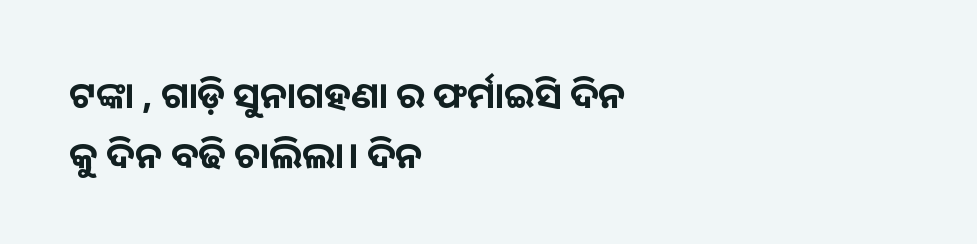ଟଙ୍କା , ଗାଡ଼ି ସୁନାଗହଣା ର ଫର୍ମାଇସି ଦିନ କୁ ଦିନ ବଢି ଚାଲିଲା। ଦିନ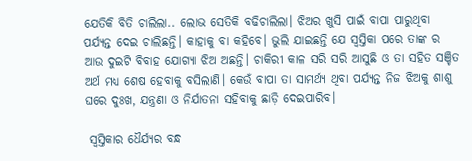ଯେତିକି ବିତି ଚାଲିଲା.. ଲୋଭ ସେତିକି ବଢିଚାଲିଲା। ଝିଅର ଖୁସି ପାଇଁ ବାପା ପାରୁଥିବା ପର୍ଯ୍ୟନ୍ତ ଦେଇ ଚାଲିଛନ୍ତି। କାହାକୁ ବା କହିବେ। ଭୁଲି ଯାଇଛନ୍ତି ଯେ ସ୍ଵସ୍ତିକା ପରେ ତାଙ୍କ ର ଆଉ ଦୁଇଟି ବିବାହ ଯୋଗ୍ୟା ଝିଅ ଅଛନ୍ତି। ଚାକିରୀ କାଳ ସରି ସରି ଆସୁଛି ଓ ତା ସହିତ ସଞ୍ଚିତ ଅର୍ଥ ମଧ୍ୟ ଶେଷ ହେବାକୁ ବସିଲାଣି। କେଉଁ ବାପା ତା ସାମର୍ଥ୍ୟ ଥିବା ପର୍ଯ୍ୟନ୍ତ ନିଜ ଝିଅକୁ ଶାଶୁ ଘରେ ଦୁଃଖ, ଯନ୍ତ୍ରଣା ଓ ନିର୍ଯାତନା ସହିବାକୁ ଛାଡ଼ି ଦେଇପାରିବ।

 ସ୍ବସ୍ତିକାର ଧୈର୍ଯ୍ୟର ବନ୍ଧ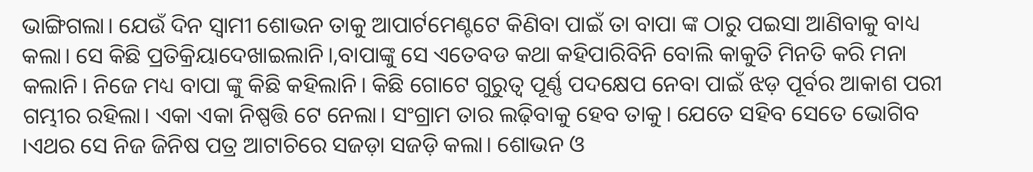ଭାଙ୍ଗିଗଲା। ଯେଉଁ ଦିନ ସ୍ବାମୀ ଶୋଭନ ତାକୁ ଆପାର୍ଟମେଣ୍ଟଟେ କିଣିବା ପାଇଁ ତା ବାପା ଙ୍କ ଠାରୁ ପଇସା ଆଣିବାକୁ ବାଧ୍ୟ କଲା। ସେ କିଛି ପ୍ରତିକ୍ରିୟାଦେଖାଇଲାନି।,ବାପାଙ୍କୁ ସେ ଏତେବଡ କଥା କହିପାରିବିନି ବୋଲି କାକୁତି ମିନତି କରି ମନା କଲାନି। ନିଜେ ମଧ୍ୟ ବାପା ଙ୍କୁ କିଛି କହିଲାନି। କିଛି ଗୋଟେ ଗୁରୁତ୍ଵ ପୂର୍ଣ୍ଣ ପଦକ୍ଷେପ ନେବା ପାଇଁ ଝଡ଼ ପୂର୍ବର ଆକାଶ ପରୀ ଗମ୍ଭୀର ରହିଲା। ଏକା ଏକା ନିଷ୍ପତ୍ତି ଟେ ନେଲା। ସଂଗ୍ରାମ ତାର ଲଢ଼ିବାକୁ ହେବ ତାକୁ। ଯେତେ ସହିବ ସେତେ ଭୋଗିବ ।ଏଥର ସେ ନିଜ ଜିନିଷ ପତ୍ର ଆଟାଚିରେ ସଜଡ଼ା ସଜଡ଼ି କଲା। ଶୋଭନ ଓ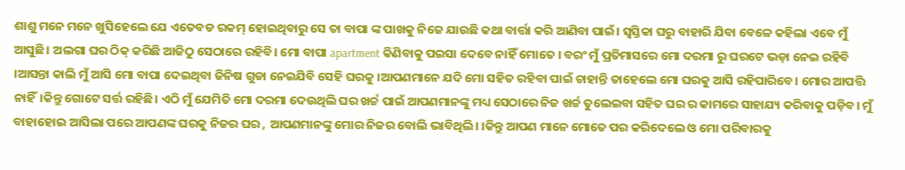ଶାଶୁ ମନେ ମନେ ଖୁସିହେଲେ ଯେ ଏତେବଡ ରକମ୍ ହୋଇଥିବାରୁ ସେ ତା ବାପା ଙ୍କ ପାଖକୁ ନିଜେ ଯାଉଛି କଥା ବାର୍ତ୍ତା କରି ଆଣିବା ପାଇଁ। ସ୍ଵସ୍ତିକା ଘରୁ ବାହାରି ଯିବା ବେଳେ କହିଲା ଏବେ ମୁଁ ଆସୁଛି। ଅଲଗା ଘର ଠିକ୍ କରିଛି ଆଜିଠୁ ସେଠାରେ ରହିବି। ମୋ ବାପା apartment କିଣିବାକୁ ପଇସା ଦେବେ ନାହିଁ ମୋତେ । ବରଂ ମୁଁ ପ୍ରତିମାସରେ ମୋ ଦରମା ରୁ ଘରଟେ ଭଡ଼ା ନେଇ ରହିବି ।ଆସନ୍ତା କାଲି ମୁଁ ଆସି ମୋ ବାପା ଦେଇଥିବା ଜିନିଷ ଗୁଡା ନେଇଯିବି ସେହି ଘରକୁ ।ଆପଣମାନେ ଯଦି ମୋ ସହିତ ରହିବା ପାଇଁ ଚାହାନ୍ତି ତାହେଲେ ମୋ ଘରକୁ ଆସି ରହିପାରିବେ। ମୋର ଆପତ୍ତି ନାହିଁ।କିନ୍ତୁ ଗୋଟେ ସର୍ତ୍ତ ରହିଛି। ଏଠି ମୁଁ ଯେମିତି ମୋ ଦରମା ଦେଉଥିଲି ଘର ଖର୍ଚ୍ଚ ପାଇଁ ଆପଣମାନଙ୍କୁ ମଧ୍ୟ ସେଠାରେ ନିଜ ଖର୍ଚ୍ଚ ତୁଲେଇବା ସହିତ ଘର ର କାମରେ ସାହାଯ୍ୟ କରିବାକୁ ପଡ଼ିବ। ମୁଁ ବାହାହୋଇ ଆସିଲା ପରେ ଆପଣଙ୍କ ଘରକୁ ନିଜର ଘର , ଆପଣମାନଙ୍କୁ ମୋର ନିଜର ବୋଲି ଭାବିଥିଲି। ।କିନ୍ତୁ ଆପଣ ମାନେ ମୋତେ ପର କରିଦେଲେ ଓ ମୋ ପରିବାରକୁ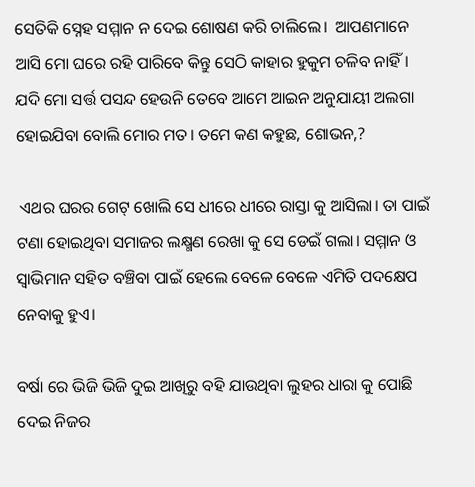ସେତିକି ସ୍ନେହ ସମ୍ମାନ ନ ଦେଇ ଶୋଷଣ କରି ଚାଲିଲେ।  ଆପଣମାନେ ଆସି ମୋ ଘରେ ରହି ପାରିବେ କିନ୍ତୁ ସେଠି କାହାର ହୁକୁମ ଚଳିବ ନାହିଁ। ଯଦି ମୋ ସର୍ତ୍ତ ପସନ୍ଦ ହେଉନି ତେବେ ଆମେ ଆଇନ ଅନୁଯାୟୀ ଅଲଗା ହୋଇଯିବା ବୋଲି ମୋର ମତ। ତମେ କଣ କହୁଛ, ଶୋଭନ,?

 ଏଥର ଘରର ଗେଟ୍ ଖୋଲି ସେ ଧୀରେ ଧୀରେ ରାସ୍ତା କୁ ଆସିଲା। ତା ପାଇଁ ଟଣା ହୋଇଥିବା ସମାଜର ଲକ୍ଷ୍ମଣ ରେଖା କୁ ସେ ଡେଇଁ ଗଲା। ସମ୍ମାନ ଓ ସ୍ବାଭିମାନ ସହିତ ବଞ୍ଚିବା ପାଇଁ ହେଲେ ବେଳେ ବେଳେ ଏମିତି ପଦକ୍ଷେପ ନେବାକୁ ହୁଏ।

ବର୍ଷା ରେ ଭିଜି ଭିଜି ଦୁଇ ଆଖିରୁ ବହି ଯାଉଥିବା ଲୁହର ଧାରା କୁ ପୋଛି ଦେଇ ନିଜର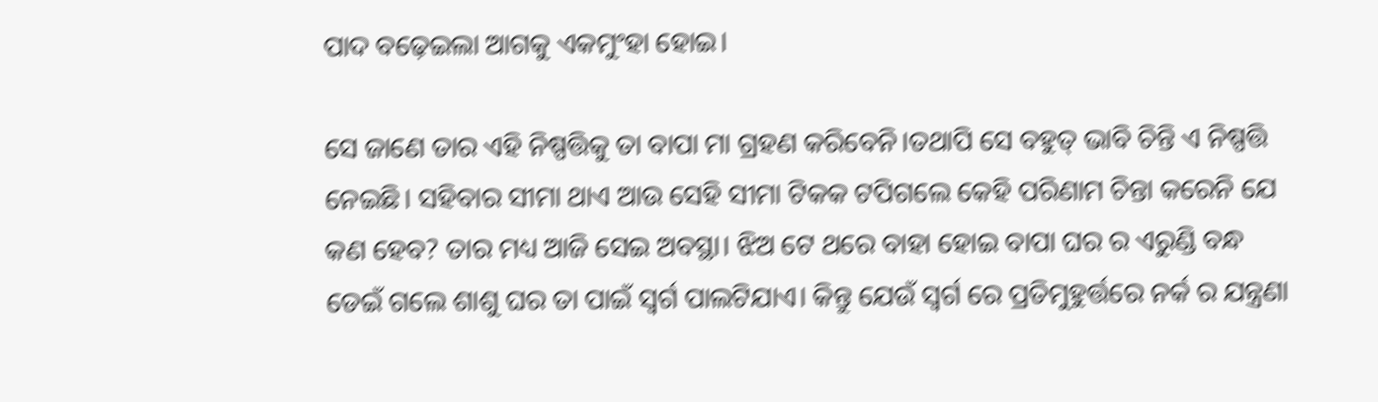ପାଦ ବଢ଼େଇଲା ଆଗକୁ ଏକମୁଂହା ହୋଇ।

ସେ ଜାଣେ ତାର ଏହି ନିଷ୍ପତ୍ତିକୁ ତା ବାପା ମା ଗ୍ରହଣ କରିବେନି।ତଥାପି ସେ ବହୁତ୍ ଭାବି ଚିନ୍ତି ଏ ନିଷ୍ପତ୍ତି ନେଇଛି। ସହିବାର ସୀମା ଥାଏ ଆଉ ସେହି ସୀମା ଟିକକ ଟପିଗଲେ କେହି ପରିଣାମ ଚିନ୍ତା କରେନି ଯେ କଣ ହେବ? ତାର ମଧ୍ୟ ଆଜି ସେଇ ଅବସ୍ଥା। ଝିଅ ଟେ ଥରେ ବାହା ହୋଇ ବାପା ଘର ର ଏରୁଣ୍ଡି ବନ୍ଧ ଡେଇଁ ଗଲେ ଶାଶୁ ଘର ତା ପାଇଁ ସ୍ବର୍ଗ ପାଲଟିଯାଏ। କିନ୍ତୁ ଯେଉଁ ସ୍ବର୍ଗ ରେ ପ୍ରତିମୁହୁର୍ତ୍ତରେ ନର୍କ ର ଯନ୍ତ୍ରଣା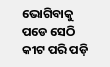ଭୋଗିବାକୁ ପଡେ ସେଠି କୀଟ ପରି ପଡ଼ି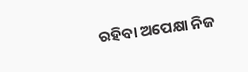ରହିବା ଅପେକ୍ଷା ନିଜ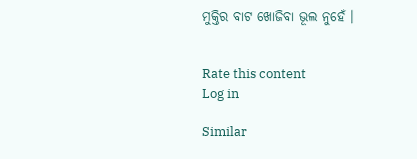ମୁକ୍ତିର ବାଟ ଖୋଜିବା ଭୂଲ ନୁହେଁ ।


Rate this content
Log in

Similar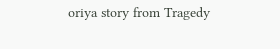oriya story from Tragedy